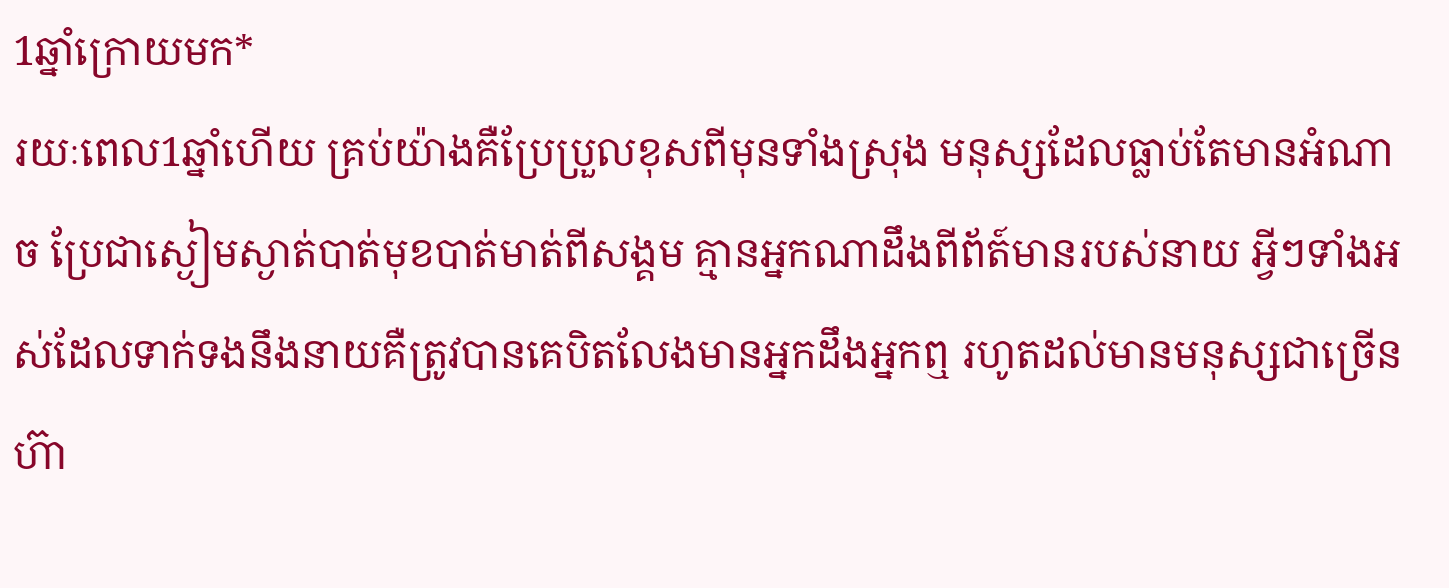1ឆ្នាំក្រោយមក*
រយៈពេល1ឆ្នាំហើយ គ្រប់យ៉ាងគឺប្រែប្រួលខុសពីមុនទាំងស្រុង មនុស្សដែលធ្លាប់តែមានអំណាច ប្រែជាស្ងៀមស្ងាត់បាត់មុខបាត់មាត់ពីសង្គម គ្មានអ្នកណាដឹងពីព័ត៍មានរបស់នាយ អ្វីៗទាំងអស់ដែលទាក់ទងនឹងនាយគឺត្រូវបានគេបិតលែងមានអ្នកដឹងអ្នកឮ រហូតដល់មានមនុស្សជាច្រើនហ៊ា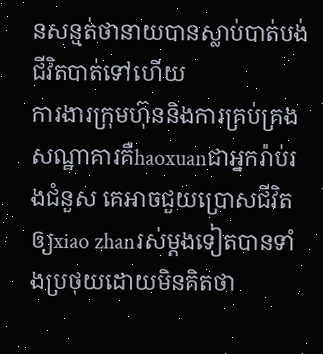នសន្មត់ថានាយបានស្លាប់បាត់បង់ជីវិតបាត់ទៅហើយ
ការងារក្រុមហ៊ុននិងការគ្រប់គ្រងសណ្ឋាគារគឺhaoxuanជាអ្នករ៉ាប់រងជំនួស គេអាចជួយប្រោសជីវិតឲ្យxiao zhanរស់ម្ដងទៀតបានទាំងប្រថុយដោយមិនគិតថា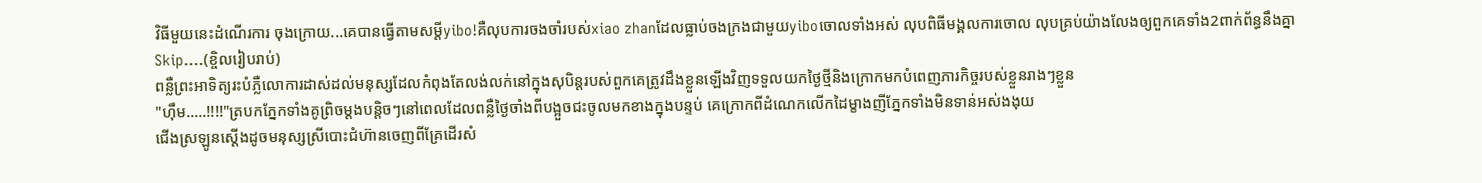វិធីមួយនេះដំណើរការ ចុងក្រោយ...គេបានធ្វើតាមសម្ដីyibo!គឺលុបការចងចាំរបស់xiao zhanដែលធ្លាប់ចងក្រងជាមួយyiboចោលទាំងអស់ លុបពិធីមង្គលការចោល លុបគ្រប់យ៉ាងលែងឲ្យពួកគេទាំង2ពាក់ព័ន្ធនឹងគ្នា
Skip....(ខ្ចិលរៀបរាប់)
ពន្លឺព្រះអាទិត្យរះបំភ្លឺលោការដាស់ដល់មនុស្សដែលកំពុងតែលង់លក់នៅក្នុងសុបិន្តរបស់ពួកគេត្រូវដឹងខ្លួនឡើងវិញទទួលយកថ្ងៃថ្មីនិងក្រោកមកបំពេញភារកិច្ចរបស់ខ្លួនរាងៗខ្លួន
"ហុឹម.....!!!!"ត្របកភ្នែកទាំងគូព្រិចម្ដងបន្តិចៗនៅពេលដែលពន្លឺថ្ងៃចាំងពីបង្អួចជះចូលមកខាងក្នុងបន្ទប់ គេក្រោកពីដំណេកលើកដៃម្ខាងញីភ្នែកទាំងមិនទាន់អស់ងងុយ
ជើងស្រឡូនស្ដើងដូចមនុស្សស្រីបោះជំហ៊ានចេញពីគ្រែដើរសំ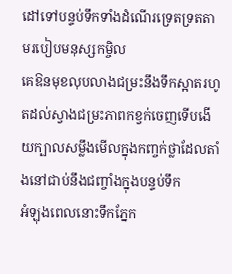ដៅទៅបន្ទប់ទឹកទាំងដំណើរទ្រេតទ្រតតាមរបៀបមនុស្សកម្ចិល
គេឱនមុខលុបលាងជម្រះនឹងទឹកស្អាតរហូតដល់ស្វាងជម្រះភាពកខ្វក់ចេញទើបងើយក្បាលសម្លឹងមើលក្នុងកញ្ចក់ថ្លាដែលតាំងនៅជាប់នឹងជញ្ចាំងក្នុងបន្ទប់ទឹក
អំឡុងពេលនោះទឹកភ្នែក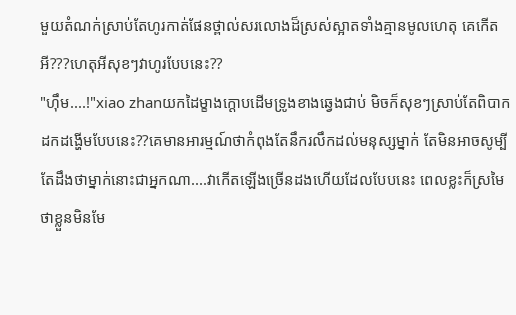មួយតំណក់ស្រាប់តែហូរកាត់ផែនថ្ពាល់សរលោងដ៏ស្រស់ស្អាតទាំងគ្មានមូលហេតុ គេកើតអី???ហេតុអីសុខៗវាហូរបែបនេះ??
"ហុឹម....!"xiao zhanយកដៃម្ខាងក្ដោបដើមទ្រូងខាងឆ្វេងជាប់ មិចក៏សុខៗស្រាប់តែពិបាកដកដង្ហើមបែបនេះ??គេមានអារម្មណ៍ថាកំពុងតែនឹករលឹកដល់មនុស្សម្នាក់ តែមិនអាចសូម្បីតែដឹងថាម្នាក់នោះជាអ្នកណា....វាកើតឡើងច្រើនដងហើយដែលបែបនេះ ពេលខ្លះក៏ស្រមៃថាខ្លួនមិនមែ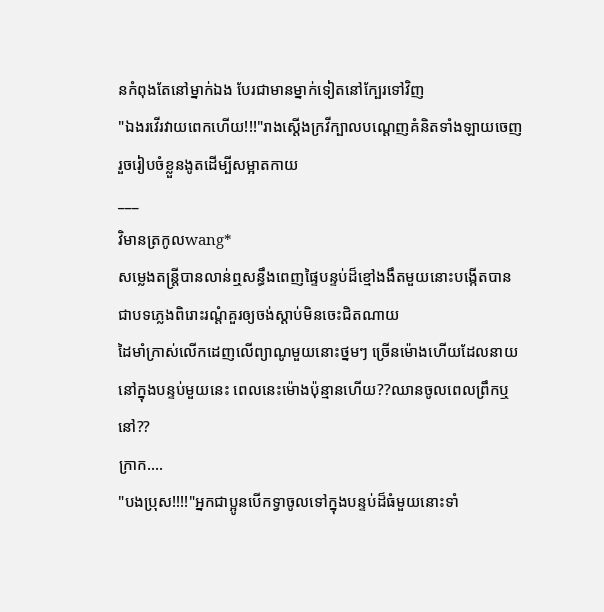នកំពុងតែនៅម្នាក់ឯង បែរជាមានម្នាក់ទៀតនៅក្បែរទៅវិញ
"ឯងរវើរវាយពេកហើយ!!!"រាងស្ដើងក្រវីក្បាលបណ្ដេញគំនិតទាំងឡាយចេញរួចរៀបចំខ្លួនងូតដើម្បីសម្អាតកាយ
___
វិមានត្រកូលwang*
សម្លេងតន្រ្តីបានលាន់ឮសន្ធឹងពេញផ្ទៃបន្ទប់ដ៏ខ្មៅងងឹតមួយនោះបង្កើតបានជាបទភ្លេងពិរោះរណ្ដំគួរឲ្យចង់ស្ដាប់មិនចេះជិតណាយ
ដៃមាំក្រាស់លើកដេញលើព្យាណូមួយនោះថ្នមៗ ច្រើនម៉ោងហើយដែលនាយនៅក្នុងបន្ទប់មួយនេះ ពេលនេះម៉ោងប៉ុន្មានហើយ??ឈានចូលពេលព្រឹកឬនៅ??
ក្រាក....
"បងប្រុស!!!!"អ្នកជាប្អូនបើកទ្វាចូលទៅក្នុងបន្ទប់ដ៏ធំមួយនោះទាំ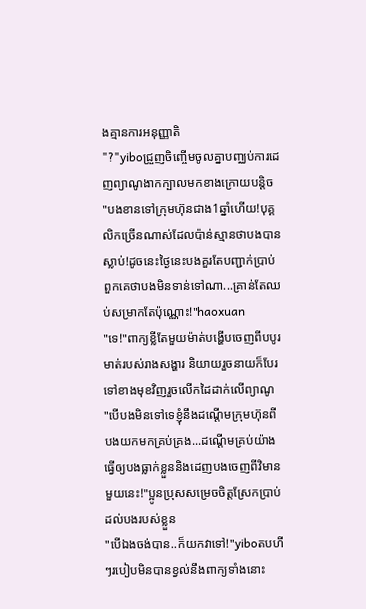ងគ្មានការអនុញ្ញាតិ
"?"yiboជ្រួញចិញ្ចើមចូលគ្នាបញ្ឈប់ការដេញព្យាណូងាកក្បាលមកខាងក្រោយបន្តិច
"បងខានទៅក្រុមហ៊ុនជាង1ឆ្នាំហើយ!បុគ្គលិកច្រើនណាស់ដែលប៉ាន់ស្មានថាបងបានស្លាប់!ដូចនេះថ្ងៃនេះបងគួរតែបញ្ជាក់ប្រាប់ពួកគេថាបងមិនទាន់ទៅណា...គ្រាន់តែឈប់សម្រាកតែប៉ុណ្ណោះ!"haoxuan
"ទេ!"ពាក្យខ្លីតែមួយម៉ាត់បង្ហើបចេញពីបបូរមាត់របស់រាងសង្ហារ និយាយរួចនាយក៏បែរទៅខាងមុខវិញរួចលើកដៃដាក់លើព្យាណូ
"បើបងមិនទៅទេខ្ញុំនឹងដណ្ដើមក្រុមហ៊ុនពីបងយកមកគ្រប់គ្រង...ដណ្ដើមគ្រប់យ៉ាងធ្វើឲ្យបងធ្លាក់ខ្លួននិងដេញបងចេញពីវិមានមួយនេះ!"ប្អូនប្រុសសម្រេចចិត្តស្រែកប្រាប់ដល់បងរបស់ខ្លួន
"បើឯងចង់បាន..ក៏យកវាទៅ!"yiboតបហីៗរបៀបមិនបានខ្វល់នឹងពាក្យទាំងនោះ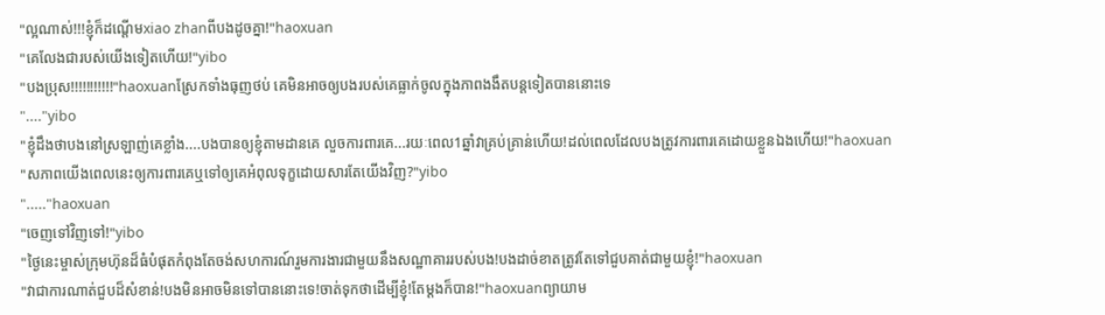"ល្អណាស់!!!ខ្ញុំក៏ដណ្ដើមxiao zhanពីបងដូចគ្នា!"haoxuan
"គេលែងជារបស់យើងទៀតហើយ!"yibo
"បងប្រុស!!!!!!!!!!!"haoxuanស្រែកទាំងធុញថប់ គេមិនអាចឲ្យបងរបស់គេធ្លាក់ចូលក្នុងភាពងងឹតបន្តទៀតបាននោះទេ
"...."yibo
"ខ្ញុំដឹងថាបងនៅស្រឡាញ់គេខ្លាំង....បងបានឲ្យខ្ញុំតាមដានគេ លួចការពារគេ...រយៈពេល1ឆ្នាំវាគ្រប់គ្រាន់ហើយ!ដល់ពេលដែលបងត្រូវការពារគេដោយខ្លួនឯងហើយ!"haoxuan
"សភាពយើងពេលនេះឲ្យការពារគេឬទៅឲ្យគេអំពុលទុក្ខដោយសារតែយើងវិញ?"yibo
"....."haoxuan
"ចេញទៅវិញទៅ!"yibo
"ថ្ងៃនេះម្ចាស់ក្រុមហ៊ុនដ៏ធំបំផុតកំពុងតែចង់សហការណ៍រួមការងារជាមួយនឹងសណ្ឋាគាររបស់បង!បងដាច់ខាតត្រូវតែទៅជួបគាត់ជាមួយខ្ញុំ!"haoxuan
"វាជាការណាត់ជួបដ៏សំខាន់!បងមិនអាចមិនទៅបាននោះទេ!ចាត់ទុកថាដើម្បីខ្ញុំ!តែម្ដងក៏បាន!"haoxuanព្យាយាម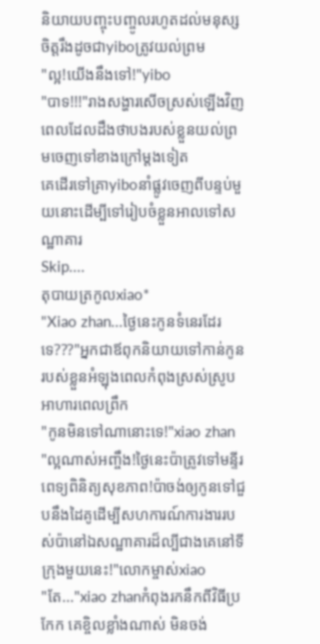និយាយបញ្ចុះបញ្ចូលរហូតដល់មនុស្សចិត្តរឹងដូចជាyiboត្រូវយល់ព្រម
"ល្អ!យើងនឹងទៅ!"yibo
"បាទ!!!"រាងសង្ហារសើចស្រស់ឡើងវិញពេលដែលដឹងថាបងរបស់ខ្លួនយល់ព្រមចេញទៅខាងក្រៅម្ដងទៀត
គេដើរទៅគ្រាyiboនាំផ្លូវចេញពីបន្ទប់មួយនោះដើម្បីទៅរៀបចំខ្លួនអាលទៅសណ្ឋាគារ
Skip....
តុបាយត្រកូលxiao*
"Xiao zhan...ថ្ងៃនេះកូនទំនេរដែរទេ???"អ្នកជាឪពុកនិយាយទៅកាន់កូនរបស់ខ្លួនអំឡុងពេលកំពុងស្រស់ស្រូបអាហារពេលព្រឹក
"កូនមិនទៅណានោះទេ!"xiao zhan
"ល្អណាស់អញ្ចឹង!ថ្ងៃនេះប៉ាត្រូវទៅមន្ទីរពេទ្យពិនិត្យសុខភាព!ប៉ាចង់ឲ្យកូនទៅជួបនឹងដៃគូដើម្បីសហការណ៍ការងាររបស់ប៉ានៅឯសណ្ឋាគារដ៏ល្បីជាងគេនៅទីក្រុងមួយនេះ!"លោកម្ចាស់xiao
"តែ..."xiao zhanកំពុងរកនឹកពីវិធីប្រកែក គេខ្ចិលខ្លាំងណាស់ មិនចង់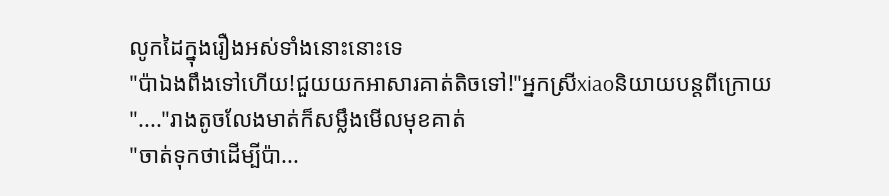លូកដៃក្នុងរឿងអស់ទាំងនោះនោះទេ
"ប៉ាឯងពឹងទៅហើយ!ជួយយកអាសារគាត់តិចទៅ!"អ្នកស្រីxiaoនិយាយបន្តពីក្រោយ
"...."រាងតូចលែងមាត់ក៏សម្លឹងមើលមុខគាត់
"ចាត់ទុកថាដើម្បីប៉ា...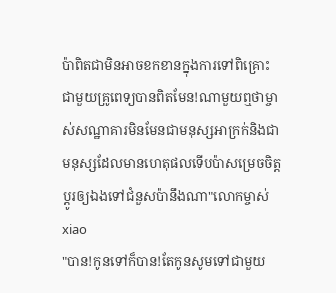ប៉ាពិតជាមិនអាចខកខានក្នុងការទៅពិគ្រោះជាមួយគ្រូពេទ្យបានពិតមែន!ណាមួយឮថាម្ចាស់សណ្ឋាគារមិនមែនជាមនុស្សអាក្រក់និងជាមនុស្សដែលមានហេតុផលទើបប៉ាសម្រេចចិត្តប្ដូរឲ្យឯងទៅជំនួសប៉ានឹងណា"លោកម្ចាស់xiao
"បាន!កូនទៅក៏បាន!តែកូនសូមទៅជាមួយ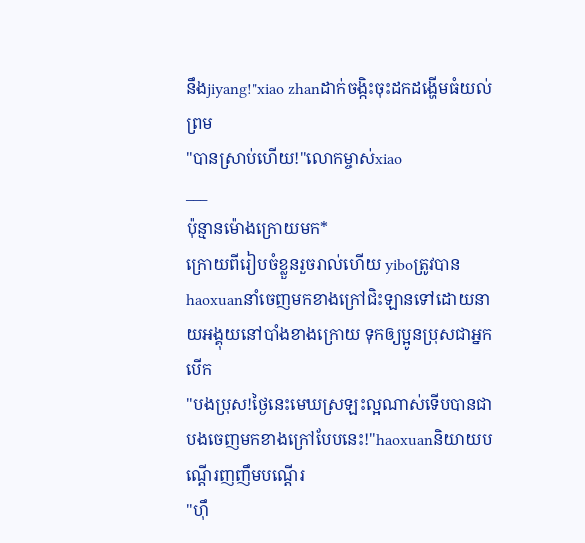នឹងjiyang!"xiao zhanដាក់ចង្កិះចុះដកដង្ហើមធំយល់ព្រម
"បានស្រាប់ហើយ!"លោកម្ចាស់xiao
___
ប៉ុន្មានម៉ោងក្រោយមក*
ក្រោយពីរៀបចំខ្លួនរួចរាល់ហើយ yiboត្រូវបានhaoxuanនាំចេញមកខាងក្រៅជិះឡានទៅដោយនាយអង្គុយនៅបាំងខាងក្រោយ ទុកឲ្យប្អូនប្រុសជាអ្នកបើក
"បងប្រុស!ថ្ងៃនេះមេឃស្រឡះល្អណាស់ទើបបានជាបងចេញមកខាងក្រៅបែបនេះ!"haoxuanនិយាយបណ្ដើរញញឹមបណ្ដើរ
"ហុឹ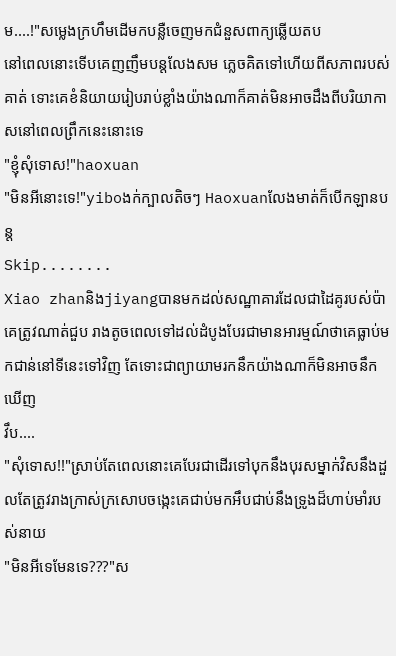ម....!"សម្លេងក្រហឹមដើមកបន្លឺចេញមកជំនួសពាក្យឆ្លើយតប
នៅពេលនោះទើបគេញញឹមបន្តលែងសម ភ្លេចគិតទៅហើយពីសភាពរបស់គាត់ ទោះគេខំនិយាយរៀបរាប់ខ្លាំងយ៉ាងណាក៏គាត់មិនអាចដឹងពីបរិយាកាសនៅពេលព្រឹកនេះនោះទេ
"ខ្ញុំសុំទោស!"haoxuan
"មិនអីនោះទេ!"yiboងក់ក្បាលតិចៗ Haoxuanលែងមាត់ក៏បើកឡានបន្ត
Skip........
Xiao zhanនិងjiyangបានមកដល់សណ្ឋាគារដែលជាដៃគូរបស់ប៉ាគេត្រូវណាត់ជួប រាងតូចពេលទៅដល់ដំបូងបែរជាមានអារម្មណ៍ថាគេធ្លាប់មកជាន់នៅទីនេះទៅវិញ តែទោះជាព្យាយាមរកនឹកយ៉ាងណាក៏មិនអាចនឹកឃើញ
វឹប....
"សុំទោស!!"ស្រាប់តែពេលនោះគេបែរជាដើរទៅបុកនឹងបុរសម្នាក់វិសនឹងដួលតែត្រូវរាងក្រាស់ក្រសោបចង្កេះគេជាប់មកអឹបជាប់នឹងទ្រូងដ៏ហាប់មាំរបស់នាយ
"មិនអីទេមែនទេ???"ស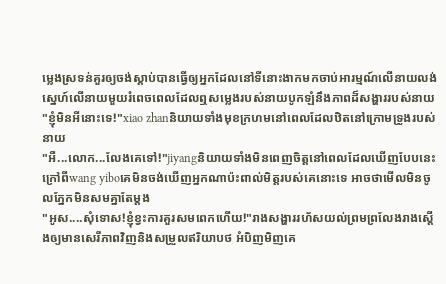ម្លេងស្រទន់គួរឲ្យចង់ស្ដាប់បានធ្វើឲ្យអ្នកដែលនៅទីនោះងាកមកចាប់អារម្មណ៍លើនាយលង់ស្នេហ៍លើនាយមួយរំពេចពេលដែលឮសម្លេងរបស់នាយបូកឡំនឹងភាពដ៏សង្ហាររបស់នាយ
"ខ្ញុំមិនអីនោះទេ!"xiao zhanនិយាយទាំងមុខក្រហមនៅពេលដែលឋិតនៅក្រោមទ្រូងរបស់នាយ
"អឺ...លោក...លែងគេទៅ!"jiyangនិយាយទាំងមិនពេញចិត្តនៅពេលដែលឃើញបែបនេះ ក្រៅពីwang yiboគេមិនចង់ឃើញអ្នកណាប៉ះពាល់មិត្តរបស់គេនោះទេ អាចថាមើលមិនចូលភ្នែកមិនសមគ្នាតែម្ដង
"អូស....សុំទោស!ខ្ញុំខ្វះការគួរសមពេកហើយ!"រាងសង្ហាររហ័សយល់ព្រមព្រលែងរាងស្ដើងឲ្យមានសេរីភាពវិញនិងសម្រួលឥរិយាបថ អំបិញមិញគេ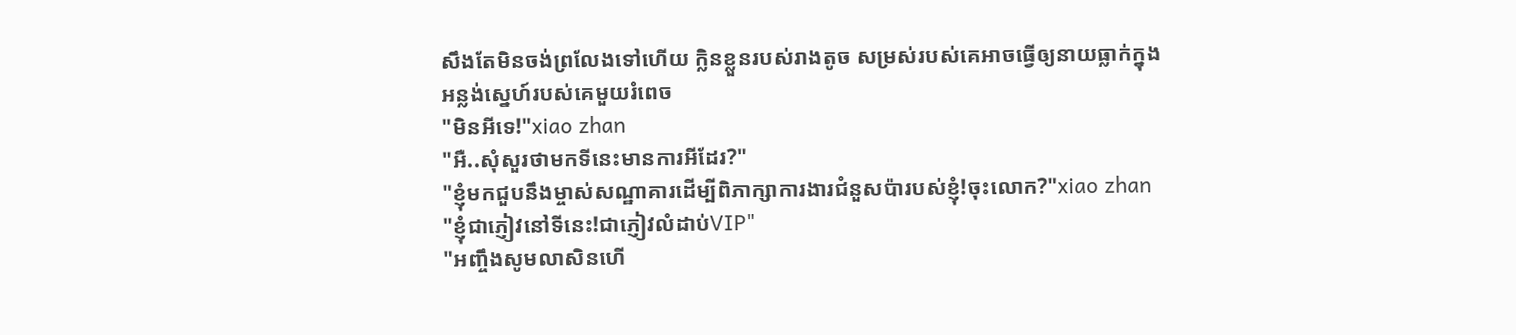សឹងតែមិនចង់ព្រលែងទៅហើយ ក្លិនខ្លួនរបស់រាងតូច សម្រស់របស់គេអាចធ្វើឲ្យនាយធ្លាក់ក្នុងអន្លង់ស្នេហ៍របស់គេមួយរំពេច
"មិនអីទេ!"xiao zhan
"អឺ..សុំសួរថាមកទីនេះមានការអីដែរ?"
"ខ្ញុំមកជួបនឹងម្ចាស់សណ្ឋាគារដើម្បីពិភាក្សាការងារជំនួសប៉ារបស់ខ្ញុំ!ចុះលោក?"xiao zhan
"ខ្ញុំជាភ្ញៀវនៅទីនេះ!ជាភ្ញៀវលំដាប់VIP"
"អញ្ចឹងសូមលាសិនហើ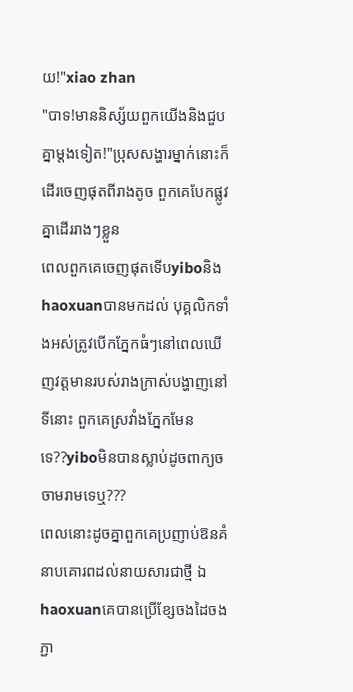យ!"xiao zhan
"បាទ!មាននិស្ស័យពួកយើងនិងជួបគ្នាម្ដងទៀត!"ប្រុសសង្ហារម្នាក់នោះក៏ដើរចេញផុតពីរាងតូច ពួកគេបែកផ្លូវគ្នាដើររាងៗខ្លួន
ពេលពួកគេចេញផុតទើបyiboនិងhaoxuanបានមកដល់ បុគ្គលិកទាំងអស់ត្រូវបើកភ្នែកធំៗនៅពេលឃើញវត្តមានរបស់រាងក្រាស់បង្ហាញនៅទីនោះ ពួកគេស្រវាំងភ្នែកមែនទេ??yiboមិនបានស្លាប់ដូចពាក្យចចាមរាមទេឬ???
ពេលនោះដូចគ្នាពួកគេប្រញាប់ឱនគំនាបគោរពដល់នាយសារជាថ្មី ឯhaoxuanគេបានប្រើខ្សែចងដៃចងភ្ជា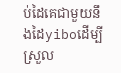ប់ដៃគេជាមួយនឹងដៃyiboដើម្បីស្រួល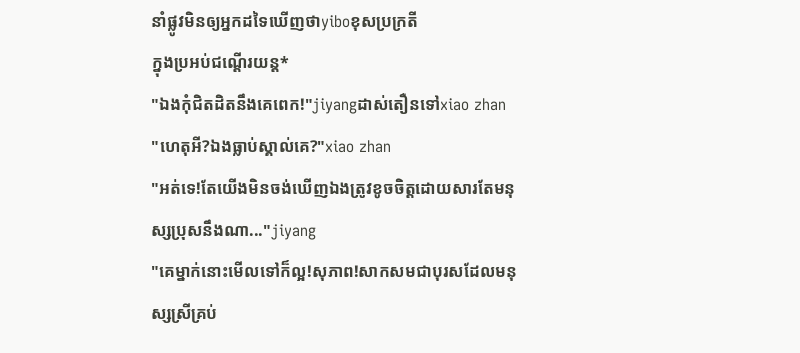នាំផ្លូវមិនឲ្យអ្នកដទៃឃើញថាyiboខុសប្រក្រតី
ក្នុងប្រអប់ជណ្ដើរយន្ត*
"ឯងកុំជិតដិតនឹងគេពេក!"jiyangដាស់តឿនទៅxiao zhan
"ហេតុអី?ឯងធ្លាប់ស្គាល់គេ?"xiao zhan
"អត់ទេ!តែយើងមិនចង់ឃើញឯងត្រូវខូចចិត្តដោយសារតែមនុស្សប្រុសនឹងណា..."jiyang
"គេម្នាក់នោះមើលទៅក៏ល្អ!សុភាព!សាកសមជាបុរសដែលមនុស្សស្រីគ្រប់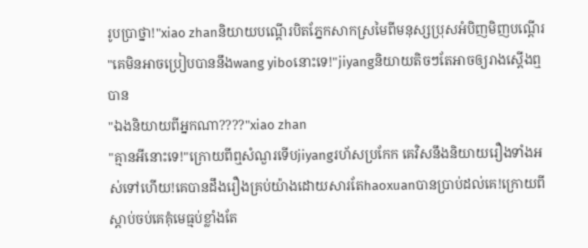រូបប្រាថ្នា!"xiao zhanនិយាយបណ្ដើរបិតភ្នែកសាកស្រមៃពីមនុស្សប្រុសអំបិញមិញបណ្ដើរ
"គេមិនអាចប្រៀបបាននឹងwang yiboនោះទេ!"jiyangនិយាយតិចៗតែអាចឲ្យរាងស្ដើងឮបាន
"ឯងនិយាយពីអ្នកណា????"xiao zhan
"គ្មានអីនោះទេ!"ក្រោយពីឮសំណួរទើបjiyangរហ័សប្រកែក គេវិសនឹងនិយាយរឿងទាំងអស់ទៅហើយ!គេបានដឹងរឿងគ្រប់យ៉ាងដោយសារតែhaoxuanបានប្រាប់ដល់គេ!ក្រោយពីស្ដាប់ចប់គេគុំមេធ្មប់ខ្លាំងតែ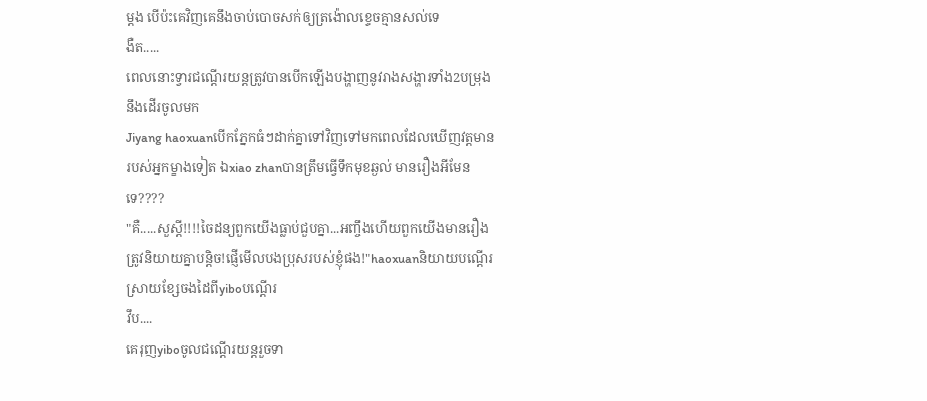ម្ដង បើប៉ះគេវិញគេនឹងចាប់បោចសក់ឲ្យត្រង៉ោលខ្ទេចគ្មានសល់ទេ
ងឺត.....
ពេលនោះទ្វារជណ្ដើរយន្តត្រូវបានបើកឡើងបង្ហាញនូវរាងសង្ហារទាំង2បម្រុងនឹងដើរចូលមក
Jiyang haoxuanបើកភ្នែកធំៗដាក់គ្នាទៅវិញទៅមកពេលដែលឃើញវត្តមានរបស់អ្នកម្ខាងទៀត ឯxiao zhanបានត្រឹមធ្វើទឹកមុខឆ្ងល់ មានរឿងអីមែនទេ????
"គឺ.....សួស្ដី!!!!ចៃដន្យពួកយើងធ្លាប់ជួបគ្នា...អញ្ចឹងហើយពួកយើងមានរឿងត្រូវនិយាយគ្នាបន្តិច!ផ្ញើមើលបងប្រុសរបស់ខ្ញុំផង!"haoxuanនិយាយបណ្ដើរស្រាយខ្សែចងដៃពីyiboបណ្ដើរ
វឹប....
គេរុញyiboចូលជណ្ដើរយន្តរួចទា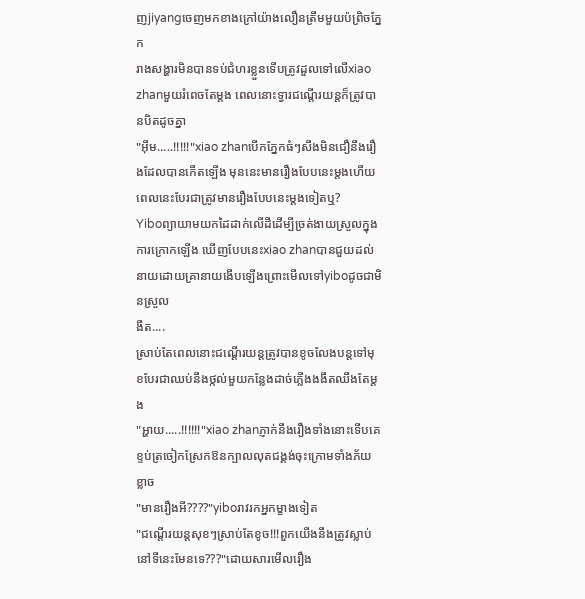ញjiyangចេញមកខាងក្រៅយ៉ាងលឿនត្រឹមមួយប៉ព្រិចភ្នែក
រាងសង្ហារមិនបានទប់ជំហរខ្លួនទើបត្រូវដួលទៅលើxiao zhanមួយរំពេចតែម្ដង ពេលនោះទ្វារជណ្ដើរយន្តក៏ត្រូវបានបិតដូចគ្នា
"អុឹម.....!!!!!"xiao zhanបើកភ្នែកធំៗសឹងមិនជឿនឹងរឿងដែលបានកើតឡើង មុននេះមានរឿងបែបនេះម្ដងហើយ ពេលនេះបែរជាត្រូវមានរឿងបែបនេះម្ដងទៀតឬ?
Yiboព្យាយាមយកដៃដាក់លើដីដើម្បីច្រត់ងាយស្រួលក្នុងការក្រោកឡើង ឃើញបែបនេះxiao zhanបានជួយដល់នាយដោយគ្រានាយងើបឡើងព្រោះមើលទៅyiboដូចជាមិនស្រួល
ងឺត....
ស្រាប់តែពេលនោះជណ្ដើរយន្តត្រូវបានខូចលែងបន្តទៅមុខបែរជាឈប់នឹងថ្កល់មួយកន្លែងដាច់ភ្លើងងងឹតឈឹងតែម្ដង
"អ្ហាយ.....!!!!!!"xiao zhanភ្ញាក់នឹងរឿងទាំងនោះទើបគេខ្ទប់ត្រចៀកស្រែកឱនក្បាលលុតជង្គង់ចុះក្រោមទាំងភ័យខ្លាច
"មានរឿងអី????"yiboរាវរកអ្នកម្ខាងទៀត
"ជណ្ដើរយន្តសុខៗស្រាប់តែខូច!!!ពួកយើងនឹងត្រូវស្លាប់នៅទីនេះមែនទេ???"ដោយសារមើលរឿង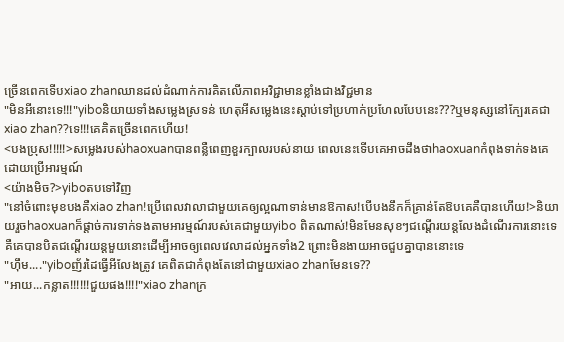ច្រើនពេកទើបxiao zhanឈានដល់ដំណាក់ការគិតលើភាពអវិជ្ជាមានខ្លាំងជាងវិជ្ជមាន
"មិនអីនោះទេ!!!"yiboនិយាយទាំងសម្លេងស្រទន់ ហេតុអីសម្លេងនេះស្ដាប់ទៅប្រហាក់ប្រហែលបែបនេះ???ឬមនុស្សនៅក្បែរគេជាxiao zhan??ទេ!!!គេគិតច្រើនពេកហើយ!
<បងប្រុស!!!!!>សម្លេងរបស់haoxuanបានពន្លឺពេញខួរក្បាលរបស់នាយ ពេលនេះទើបគេអាចដឹងថាhaoxuanកំពុងទាក់ទងគេដោយប្រើអារម្មណ៍
<យ៉ាងមិច?>yiboតបទៅវិញ
"នៅចំពោះមុខបងគឺxiao zhan!ប្រើពេលវាលាជាមួយគេឲ្យល្អណាទាន់មានឱកាស!បើបងនឹកក៏គ្រាន់តែឱបគេគឺបានហើយ!>និយាយរួចhaoxuanក៏ផ្ដាច់ការទាក់ទងតាមអារម្មណ៍របស់គេជាមួយyibo ពិតណាស់!មិនមែនសុខៗជណ្ដើរយន្តលែងដំណើរការនោះទេ គឺគេបានបិតជណ្ដើរយន្តមួយនោះដើម្បីអាចឲ្យពេលវេលាដល់អ្នកទាំង2 ព្រោះមិនងាយអាចជួបគ្នាបាននោះទេ
"ហុឹម...."yiboញ័រដៃធ្វើអីលែងត្រូវ គេពិតជាកំពុងតែនៅជាមួយxiao zhanមែនទេ??
"អាយ...កន្លាត!!!!!!ជួយផង!!!!"xiao zhanក្រ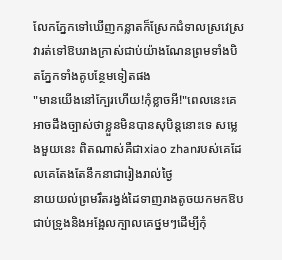លែកភ្នែកទៅឃើញកន្លាតក៏ស្រែកជំទាលស្រវេស្រវារត់ទៅឱបរាងក្រាស់ជាប់យ៉ាងណែនព្រមទាំងបិតភ្នែកទាំងគូបន្ថែមទៀតផង
"មានយើងនៅក្បែរហើយ!កុំខ្លាចអី!"ពេលនេះគេអាចដឹងច្បាស់ថាខ្លួនមិនបានសុបិន្តនោះទេ សម្លេងមួយនេះ ពិតណាស់គឺជាxiao zhanរបស់គេដែលគេតែងតែនឹកនាជារៀងរាល់ថ្ងៃ
នាយយល់ព្រមរឹតរង្វង់ដៃទាញរាងតូចយកមកឱបជាប់ទ្រូងនិងអង្អែលក្បាលគេថ្នមៗដើម្បីកុំ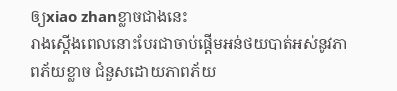ឲ្យxiao zhanខ្លាចជាងនេះ
រាងស្ដើងពេលនោះបែរជាចាប់ផ្ដើមអន់ថយបាត់អស់នូវភាពភ័យខ្លាច ជំនួសដោយភាពភ័យ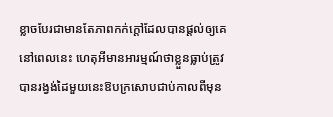ខ្លាចបែរជាមានតែភាពកក់ក្ដៅដែលបានផ្ដល់ឲ្យគេនៅពេលនេះ ហេតុអីមានអារម្មណ៍ថាខ្លួនធ្លាប់ត្រូវបានរង្វង់ដៃមួយនេះឱបក្រសោបជាប់កាលពីមុន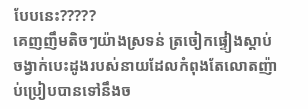បែបនេះ?????
គេញញឹមតិចៗយ៉ាងស្រទន់ ត្រចៀកផ្ទៀងស្ដាប់ចង្វាក់បេះដូងរបស់នាយដែលកំពុងតែលោតញ៉ាប់ប្រៀបបានទៅនឹងច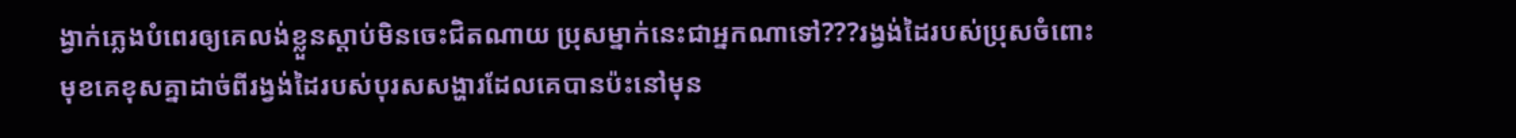ង្វាក់ភ្លេងបំពេរឲ្យគេលង់ខ្លួនស្ដាប់មិនចេះជិតណាយ ប្រុសម្នាក់នេះជាអ្នកណាទៅ???រង្វង់ដៃរបស់ប្រុសចំពោះមុខគេខុសគ្នាដាច់ពីរង្វង់ដៃរបស់បុរសសង្ហារដែលគេបានប៉ះនៅមុន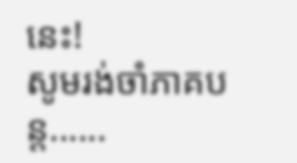នេះ!
សូមរង់ចាំភាគបន្ត......